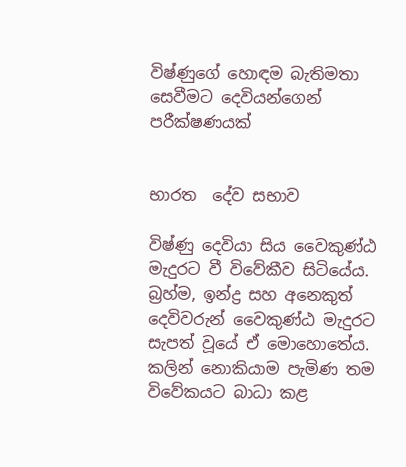විෂ්ණුගේ හොඳම බැතිමතා සෙවීමට දෙවියන්ගෙන් පරීක්ෂණයක්


භාරත  දේව සභාව

විෂ්ණු දෙවියා සිය වෛකුණ්ඨ මැදුරට වී විවේකීව සිටියේය. බ්‍රහ්ම, ඉන්ද්‍ර සහ අනෙකුත් දෙවිවරුන් වෛකුණ්ඨ මැදුරට සැපත් වූයේ ඒ මොහොතේය. කලින් නොකියාම පැමිණ තම විවේකයට බාධා කළ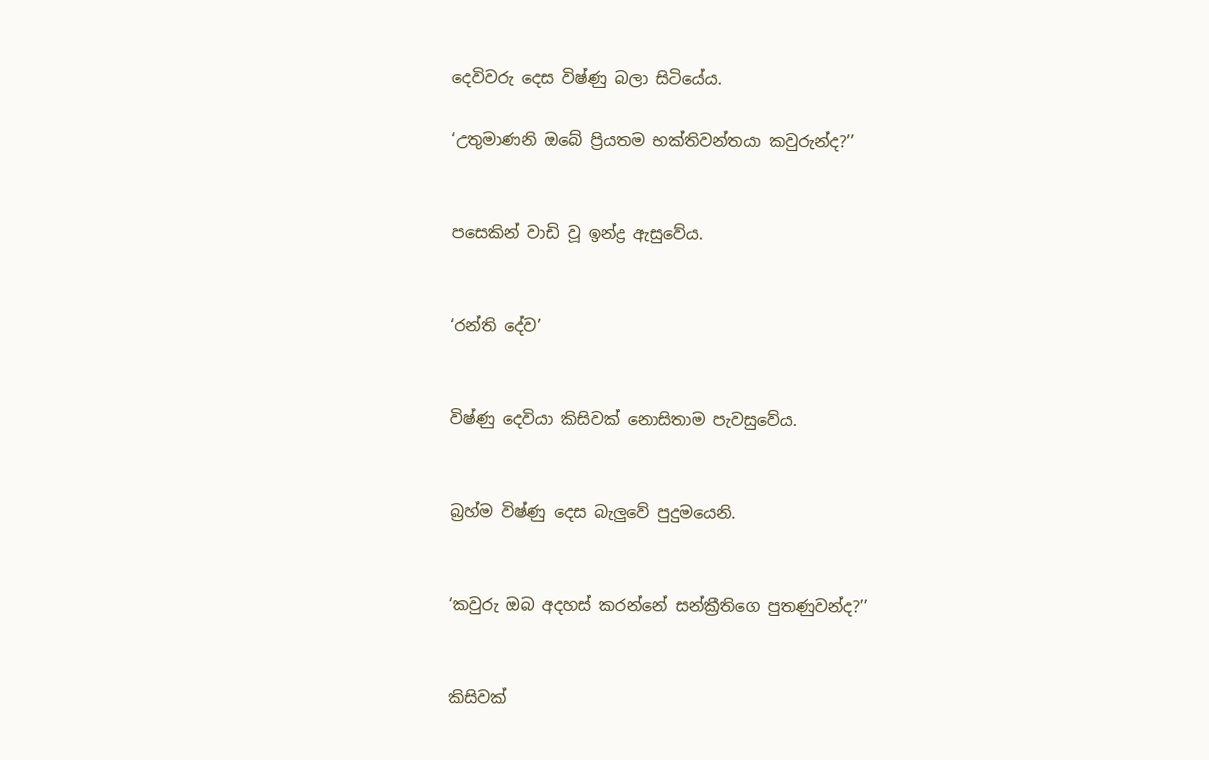දෙවිවරු දෙස විෂ්ණු බලා සිටියේය.

‘උතුමාණනි ඔබේ ප්‍රියතම භක්තිවන්තයා කවුරුන්ද?’’


පසෙකින් වාඩි වූ ඉන්ද්‍ර ඇසුවේය.


‘රන්ති දේව’


විෂ්ණු දෙවියා කිසිවක් නොසිතාම පැවසුවේය.


බ්‍රහ්ම විෂ්ණු දෙස බැලුවේ පුදුමයෙනි.


‘කවුරු ඔබ අදහස් කරන්නේ සන්ක්‍රීතිගෙ පුතණුවන්ද?’’


කිසිවක්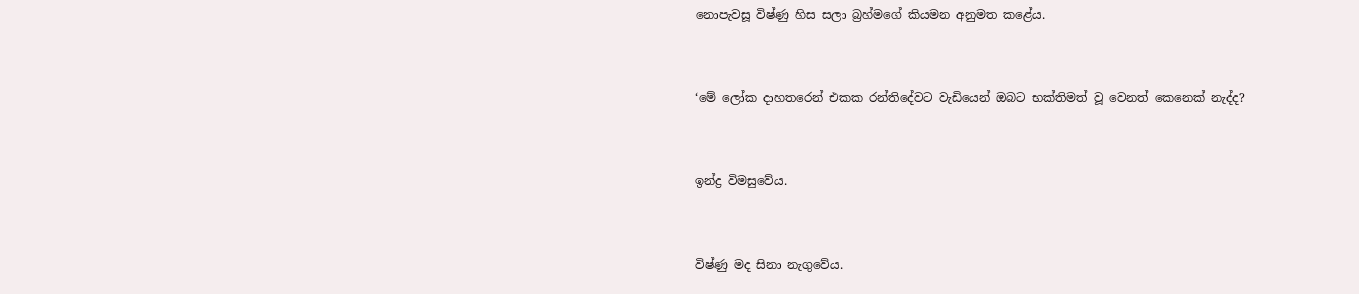නොපැවසූ විෂ්ණු හිස සලා බ්‍රහ්මගේ කියමන අනුමත කළේය.


‘මේ ලෝක ද‌ාහතරෙන් එකක රන්තිදේවට වැඩියෙන් ඔබට භක්තිමත් වූ වෙනත් කෙනෙක් නැද්ද?


ඉන්ද්‍ර විමසුවේය.


විෂ්ණු මද සිනා නැගුවේය.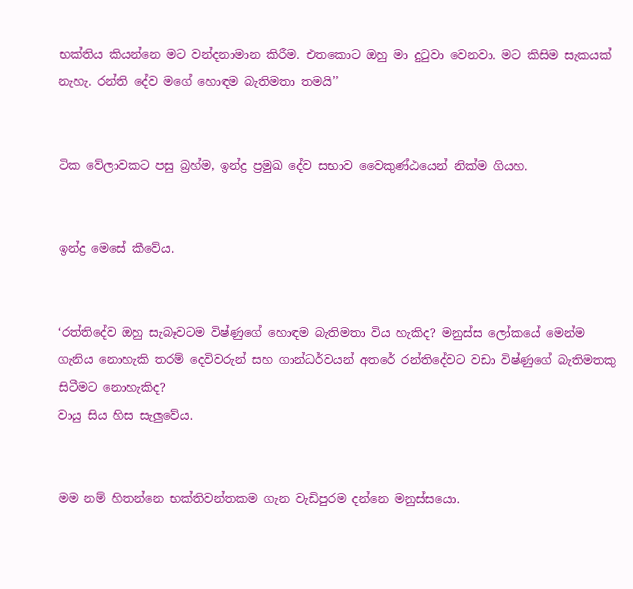භක්තිය කියන්නෙ මට වන්දනාමාන කිරීම. එතකොට ඔහු මා දුටුවා වෙනවා. මට කිසිම සැකයක් නැහැ. රන්ති දේව මගේ හොඳම බැතිමතා තමයි’’


ටික වේලාවකට පසු බ්‍රහ්ම, ඉන්ද්‍ර ප්‍රමුඛ දේව සභාව වෛකුණ්ඨයෙන් නික්ම ගියහ.


ඉන්ද්‍ර මෙසේ කීවේය.


‘රත්තිදේව ඔහු සැබෑවටම විෂ්ණුගේ හොඳම බැතිමතා විය හැකිද? මනුස්ස ලෝකයේ මෙන්ම ගැනිය නොහැකි තරම් දෙවිවරුන් සහ ගාන්ධර්වයන් අතරේ රන්තිදේවට වඩා විෂ්ණුගේ බැතිමතකු සිටීමට නොහැකිද?
වායු සිය හිස සැලුවේය.


මම නම් හිතන්නෙ භක්තිවන්තකම ගැන වැඩිපුරම දන්නෙ මනුස්සයො.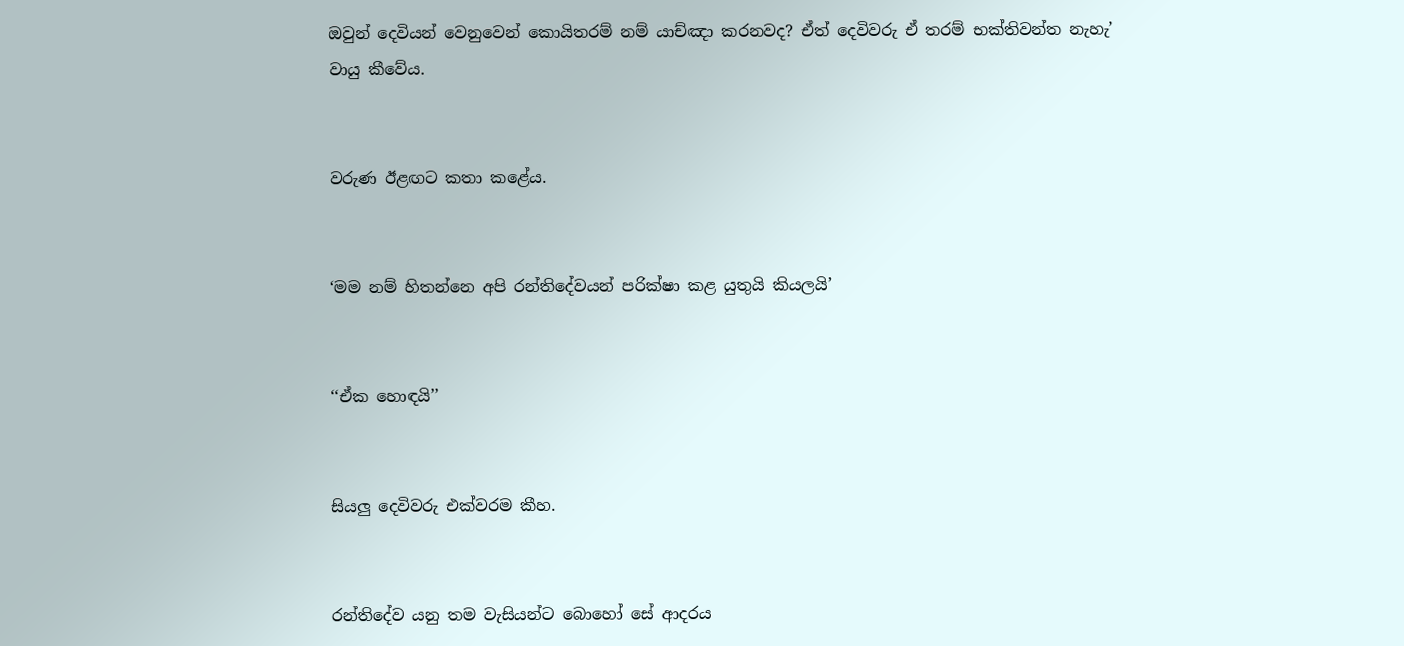ඔවුන් දෙවියන් වෙනුවෙන් කොයිතරම් නම් යාච්ඤා කරනවද? ඒත් දෙවිවරු ඒ තරම් භක්තිවන්ත නැහැ’
වායු කීවේය.


වරුණ ඊළඟට කතා කළේය.


‘මම නම් හිතන්නෙ අපි රන්තිදේවයන් පරික්ෂා කළ යුතුයි කියලයි’


‘‘ඒක හොඳයි’’


සියලු දෙවිවරු එක්වරම කීහ.


රන්තිදේව යනු තම වැසියන්ට බොහෝ සේ ආදරය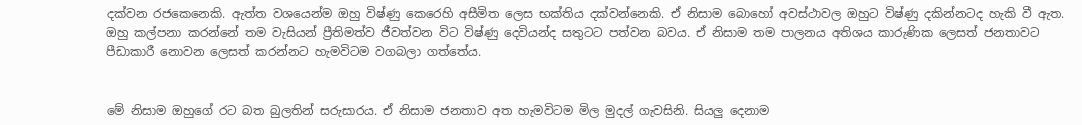දක්වන රජකෙනෙකි. ඇත්ත වශයෙන්ම ඔහු විෂ්ණු කෙරෙහි අසීමිත ලෙස භක්තිය දක්වන්නෙකි. ඒ නිසාම බොහෝ අවස්ථාවල ඔහුට විෂ්ණු දකින්නටද හැකි වී ඇත. ඔහු කල්පනා කරන්නේ තම වැසියන් ප්‍රීතිමත්ව ජීවත්වන විට විෂ්ණු දෙවියන්ද සතුටට පත්වන බවය. ඒ නිසාම තම පාලනය අතිශය කාරුණික ලෙසත් ජනතාවට පීඩාකාරී නොවන ලෙසත් කරන්නට හැමවිටම වගබලා ගත්තේය.


මේ නිසාම ඔහුගේ රට බත බුලතින් සරුසාරය. ඒ නිසාම ජනතාව අත හැමවිටම මිල මුදල් ගැවසිනි. සියලු දෙනාම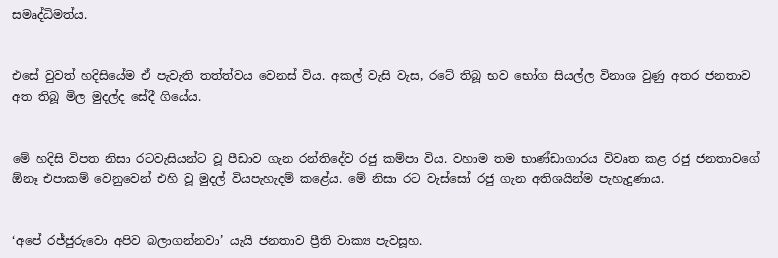සමෘද්ධිමත්ය.


එසේ වුවත් හදිසියේම ඒ පැවැති තත්ත්වය වෙනස් විය. අකල් වැසි වැස, රටේ තිබූ භව භෝග සියල්ල විනාශ වුණු අතර ජනතාව අත තිබූ මිල මුදල්ද සේදී ගියේය.


මේ හදිසි විපත නිසා රටවැසියන්ට වූ පීඩාව ගැන රන්තිදේව රජු කම්පා විය. වහාම තම භාණ්ඩාගාරය විවෘත කළ රජු ජනතාවගේ ඕනෑ එපාකම් වෙනුවෙන් එහි වූ මුදල් වියපැහැදම් කළේය. මේ නිසා රට වැස්සෝ රජු ගැන අතිශයින්ම පැහැදුණාය.


‘අපේ රජ්ජුරුවො අපිව බලාගන්නවා’ යැයි ජනතාව ප්‍රීති වාක්‍ය පැවසූහ.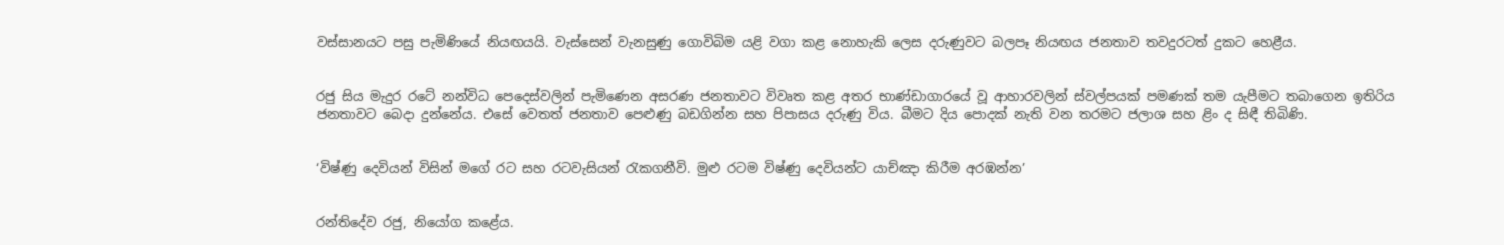වස්සානයට පසු පැමිණියේ නියඟයයි. වැස්සෙන් වැනසුණු ගොවිබිම යළි වගා කළ නොහැකි ලෙස දරුණුවට බලපෑ නියඟය ජනතාව තවදුරටත් දුකට හෙළීය.


රජු සිය මැදුර රටේ නන්විධ පෙදෙස්වලින් පැමිණෙන අසරණ ජනතාවට විවෘත කළ අතර භාණ්ඩාගාරයේ වූ ආහාරවලින් ස්වල්පයක් පමණක් තම යැපීමට තබාගෙන ඉතිරිය ජනතාවට බෙද‌ා දුන්නේය. එසේ වෙතත් ජනතාව පෙළුණු බඩගින්න සහ පිපාසය දරුණු විය. බීමට දිය පොදක් නැති වන තරමට ජලාශ සහ ළිං ද සිඳී තිබිණි.


‘විෂ්ණු දෙවියන් විසින් මගේ රට සහ රටවැසියන් රැකගනීවි. මුළු රටම විෂ්ණු දෙවියන්ට යාච්ඤා කිරීම අරඹන්න’


රන්තිදේව රජු, නියෝග කළේය.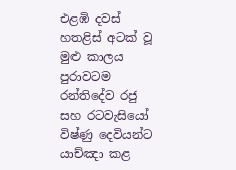එළඹි දවස් හතළිස් අටක් වූ මුළු කාලය පුරාවටම රන්තිදේව රජු සහ රටවැසියෝ විෂ්ණු දෙවියන්ට යාච්ඤා කළ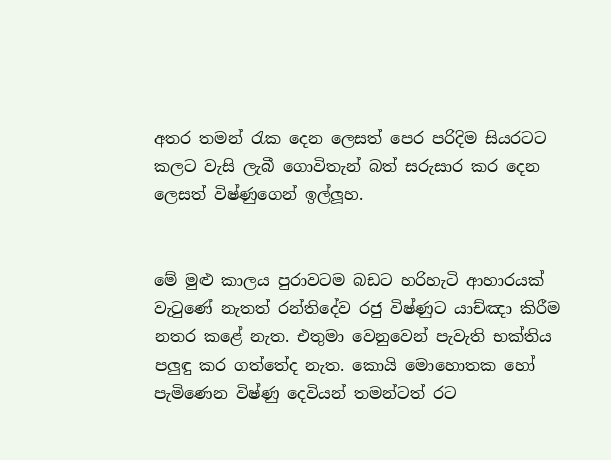අතර තමන් රැක දෙන ලෙසත් පෙර පරිදිම සියරටට කලට වැසි ලැබී ගොවිතැන් බත් සරුසාර කර දෙන ලෙසත් විෂ්ණුගෙන් ඉල්ලූහ.


මේ මුළු කාලය පුරාවටම බඩට හරිහැටි ආහාරයක් වැටුණේ නැතත් රන්තිදේව රජු විෂ්ණුට යාච්ඤා කිරීම නතර කළේ නැත. එතුමා වෙනුවෙන් පැවැති භක්තිය පලුඳු කර ගත්තේද නැත. කොයි මොහොතක හෝ පැමිණෙන විෂ්ණු දෙවියන් තමන්ටත් රට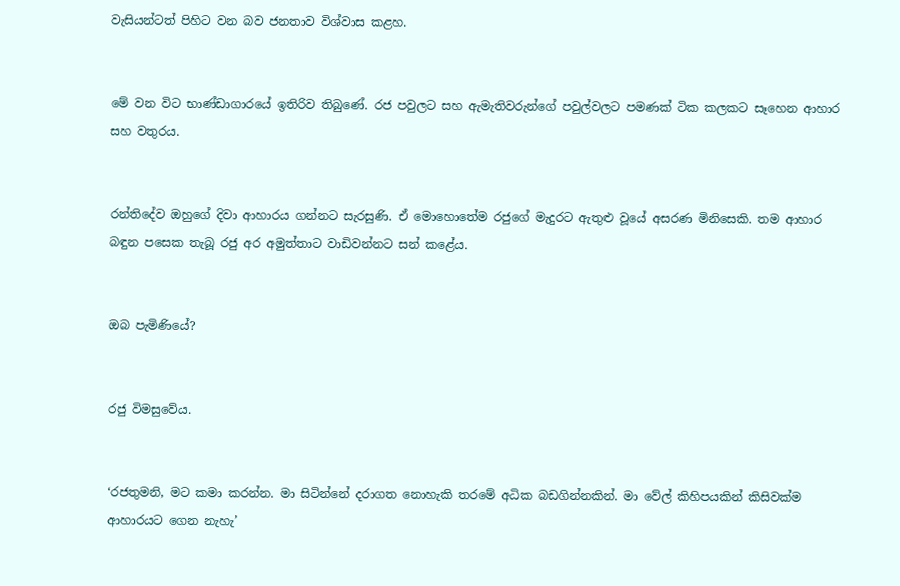වැසියන්ටත් පිහිට වන බව ජනතාව විශ්වාස කළහ.


මේ වන විට භාණ්ඩාගාරයේ ඉතිරිව තිබුණේ. රජ පවුලට සහ ඇමැතිවරුන්ගේ පවුල්වලට පමණක් ටික කලකට සෑහෙන ආහාර සහ වතුරය.


රන්තිදේව ඔහුගේ දිවා ආහාරය ගන්නට සැරසුණි. ඒ මොහොතේම රජුගේ මැදුරට ඇතුළු වූයේ අසරණ මිනිසෙකි. තම ආහාර බඳුන පසෙක තැබූ රජු අර අමුත්තාට වාඩිවන්නට සන් කළේය.


ඔබ පැමිණියේ?


රජු විමසුවේය.


‘රජතුමනි, මට කමා කරන්න. මා සිටින්නේ දරාගත නොහැකි තරමේ අධික බඩගින්නකින්. මා වේල් කිහිපයකින් කිසිවක්ම ආහාරයට ගෙන නැහැ’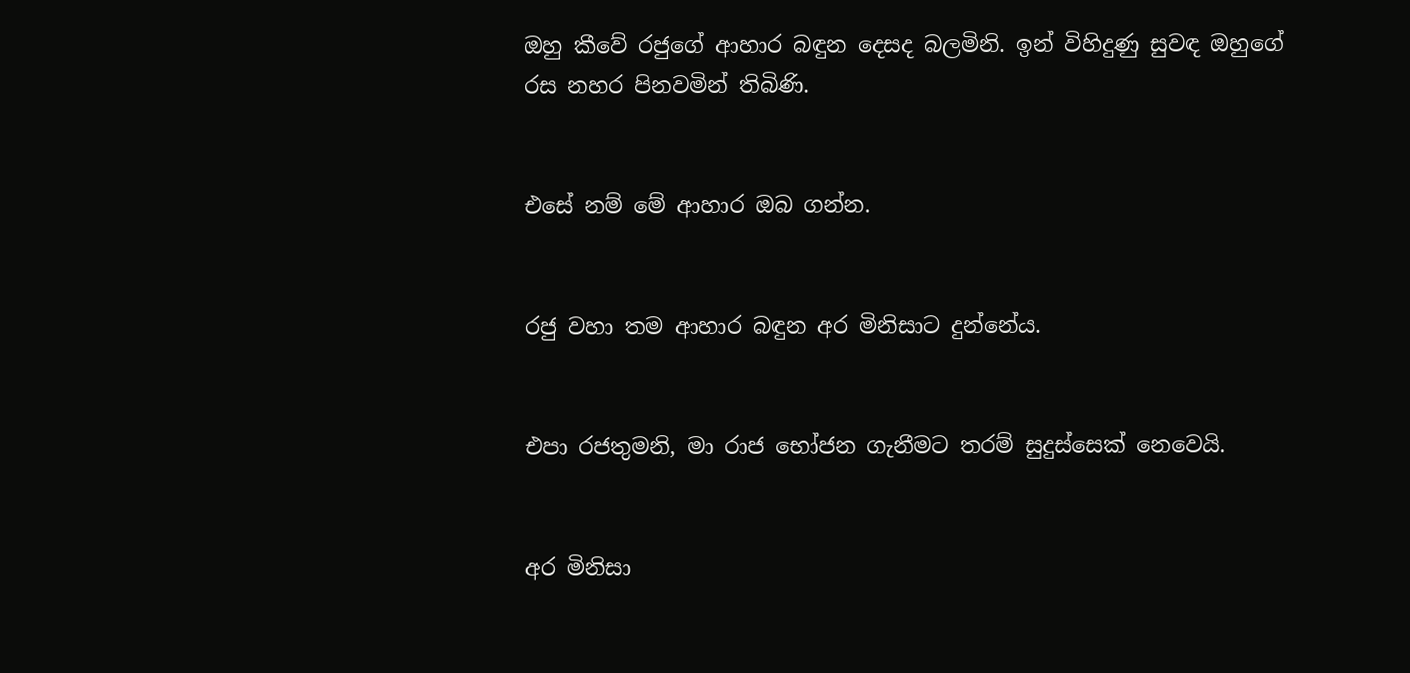ඔහු කීවේ රජුගේ ආහාර බඳුන දෙසද බලමිනි. ඉන් විහිදුණු සුවඳ ඔහුගේ රස නහර පිනවමින් තිබිණි.


එසේ නම් මේ ආහාර ඔබ ගන්න.


රජු වහා තම ආහාර බඳුන අර මිනිසාට දුන්නේය.


එපා රජතුමනි, මා රාජ භෝජන ගැනීමට තරම් සුදුස්සෙක් නෙවෙයි.


අර මිනිසා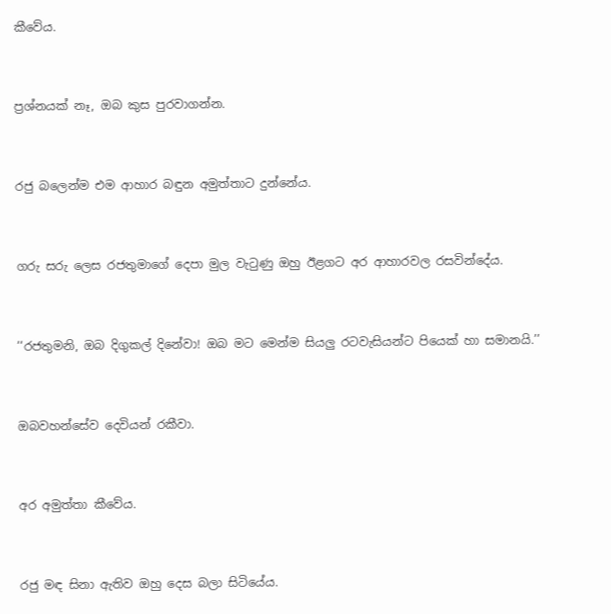කීවේය.


ප්‍රශ්නයක් නෑ, ඔබ කුස පුරවාගන්න.


රජු බලෙන්ම එම ආහාර බඳුන අමුත්තාට දුන්නේය.


ගරු සරු ලෙස රජතුමාගේ දෙපා මුල වැටුණු ඔහු ඊළගට අර ආහාරවල රසවින්දේය.


‘‘රජතුමනි, ඔබ දිගුකල් දිනේවා! ඔබ මට මෙන්ම සියලු රටවැසියන්ට පියෙක් හා සමානයි.’’


ඔබවහන්සේව දෙවියන් රකීවා.


අර අමුත්තා කීවේය.


රජු මඳ සිනා ඇතිව ඔහු දෙස බලා සිටියේය.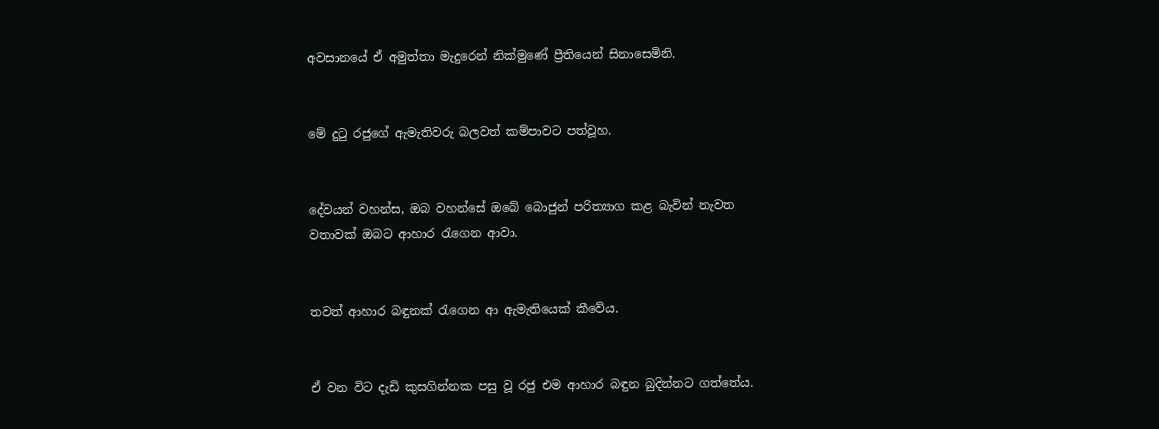අවසානයේ ඒ අමුත්තා මැදුරෙන් නික්මුණේ ප්‍රීතියෙන් සිනාසෙමිනි.


මේ දුටු රජුගේ ඇමැතිවරු බලවත් කම්පාවට පත්වූහ.


දේවයන් වහන්ස, ඔබ වහන්සේ ඔබේ බොජුන් පරිත්‍යාග කළ බැවින් නැවත වතාවක් ඔබට ආහාර රැගෙන ආවා.


තවත් ආහාර බඳුනක් රැගෙන ආ ඇමැතියෙක් කීවේය.


ඒ වන විට දැඩි කුසගින්නක පසු වූ රජු එම ආහාර බඳුන බුදින්නට ගත්තේය.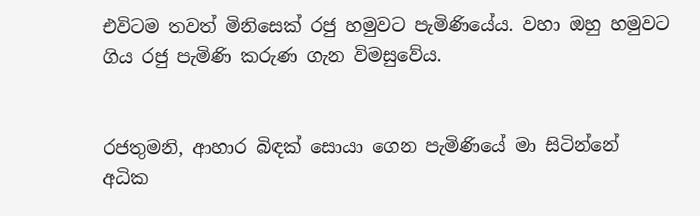එවිටම තවත් මිනිසෙක් රජු හමුවට පැමිණියේය. වහා ඔහු හමුවට ගිය රජු පැමිණි කරුණ ගැන විමසුවේය.


රජතුමනි, ආහාර බිඳක් සොයා ගෙන පැමිණියේ මා සිටින්නේ අධික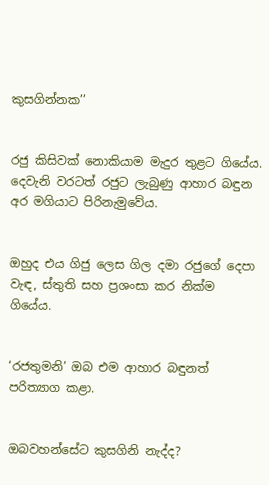කුසගින්නක’’


රජු කිසිවක් නොකියාම මැදුර තුළට ගියේය. දෙවැනි වරටත් රජුට ලැබුණු ආහාර බඳුන අර මගියාට පිරිනැමුවේය.


ඔහුද එය ගිජු ලෙස ගිල දමා රජුගේ දෙපා වැඳ, ස්තුති සහ ප්‍රශංසා කර නික්ම ගියේය.


‘රජතුමනි’ ඔබ එම ආහාර බඳුනත් පරිත්‍යාග කළා.


ඔබවහන්සේට කුසගිනි නැද්ද?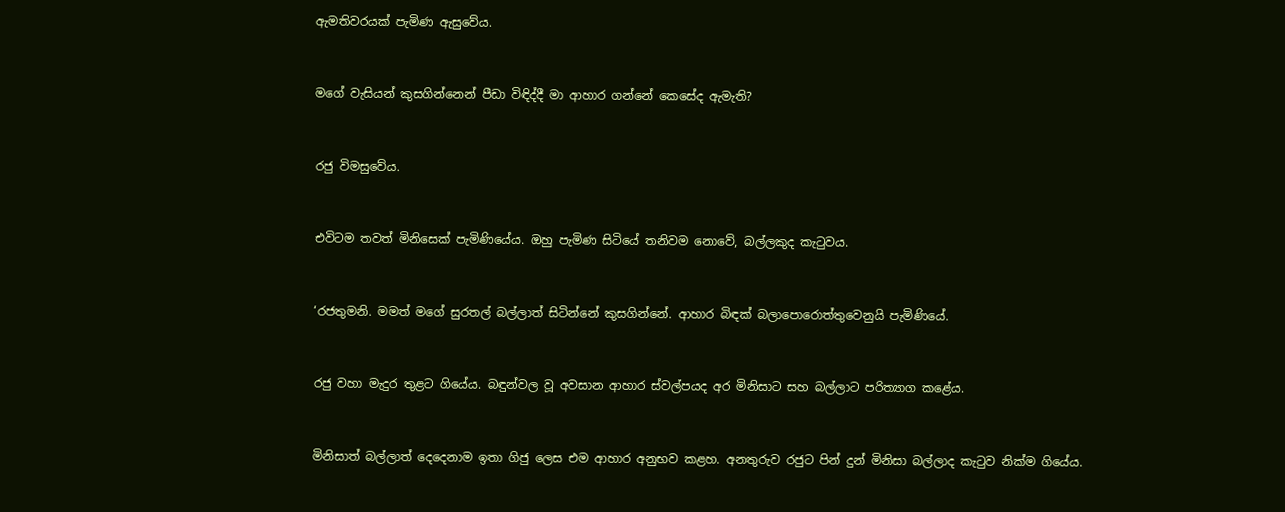ඇමතිවරයක් පැමිණ ඇසුවේය.


මගේ වැසියන් කුසගින්නෙන් පීඩා විඳිද්දී මා ආහාර ගන්නේ කෙසේද ඇමැති?


රජු විමසුවේය.


එවිටම තවත් මිනිසෙක් පැමිණියේය. ඔහු පැමිණ සිටියේ තනිවම නොවේ, බල්ලකුද කැටුවය.


‘රජතුමනි. මමත් මගේ සුරතල් බල්ලාත් සිටින්නේ කුසගින්නේ. ආහාර බිඳක් බලාපොරොත්තුවෙනුයි පැමිණියේ.


රජු වහා මැදුර තුළට ගියේය. බඳුන්වල වූ අවසාන ආහාර ස්වල්පයද අර මිනිසාට සහ බල්ලාට පරිත්‍යාග කළේය.


මිනිසාත් බල්ලාත් දෙදෙනාම ඉතා ගිජු ලෙස එම ආහාර අනුභව කළහ. අනතුරුව රජුට පින් දුන් මිනිසා බල්ලාද කැටුව නික්ම ගියේය.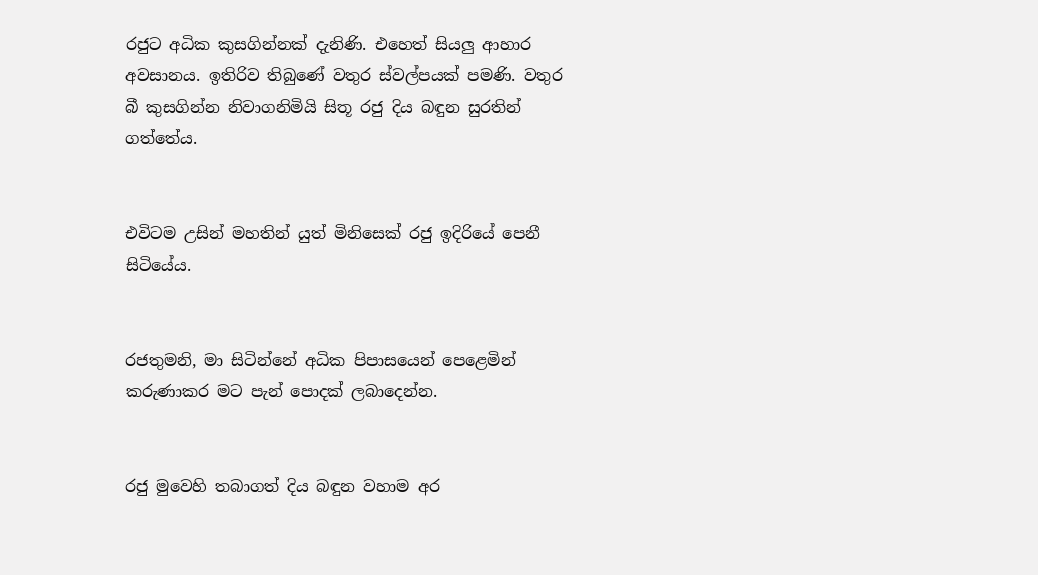රජුට අධික කුසගින්නක් දැනිණි. එහෙත් සියලු ආහාර අවසානය. ඉතිරිව තිබුණේ වතුර ස්වල්පයක් පමණි. වතුර බී කුසගින්න නිවාගනිමියි සිතූ රජු දිය බඳුන සුරතින් ගත්තේය.


එවිටම උසින් මහතින් යුත් මිනිසෙක් රජු ඉදිරියේ පෙනී සිටියේය.


රජතුමනි, මා සිටින්නේ අධික පිපාසයෙන් පෙළෙමින් කරුණාකර මට පැන් පොදක් ලබාදෙන්න.


රජු මුවෙහි තබාගත් දිය බඳුන වහාම අර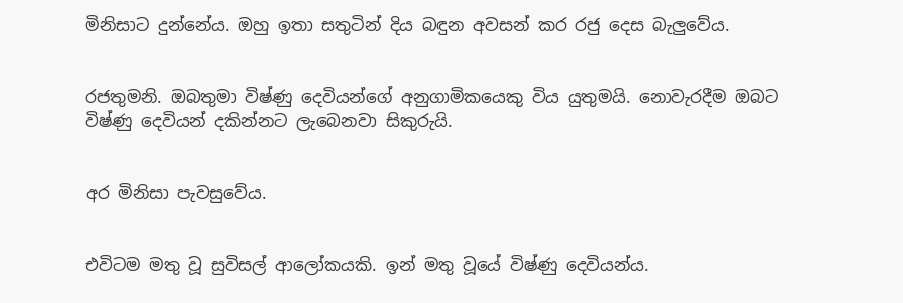මිනිසාට දුන්නේය. ඔහු ඉතා සතුටින් දිය බඳුන අවසන් කර රජු දෙස බැලුවේය.


රජතුමනි. ඔබතුමා විෂ්ණු දෙවියන්ගේ අනුගාමිකයෙකු විය යුතුමයි. නොවැරදීම ඔබට විෂ්ණු දෙවියන් දකින්නට ලැබෙනවා සිකුරුයි.


අර මිනිසා පැවසුවේය.


එවිටම මතු වූ සුවිසල් ආලෝකයකි. ඉන් මතු වූයේ විෂ්ණු දෙවියන්ය.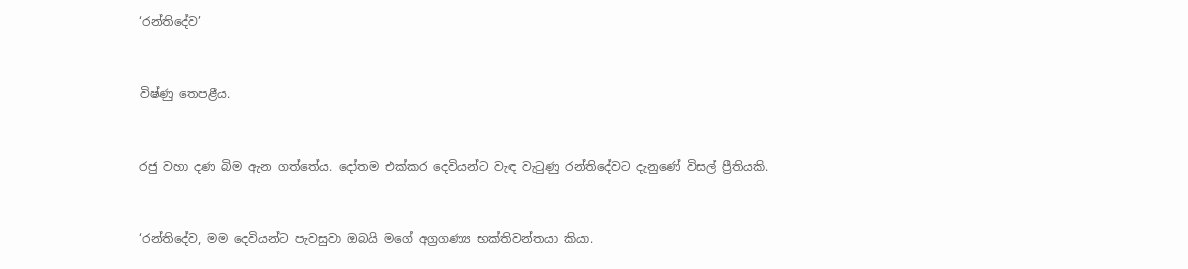‘රන්තිදේව’


විෂ්ණු තෙපළීය.


රජු වහා දණ බිම ඇන ගත්තේය. දෝතම එක්කර දෙවියන්ට වැඳ වැටුණු රන්තිදේවට දැනුණේ විසල් ප්‍රීතියකි.


‘රන්තිදේව, මම දෙවියන්ට පැවසුවා ඔබයි මගේ අග්‍රගණ්‍ය භක්තිවන්තයා කියා.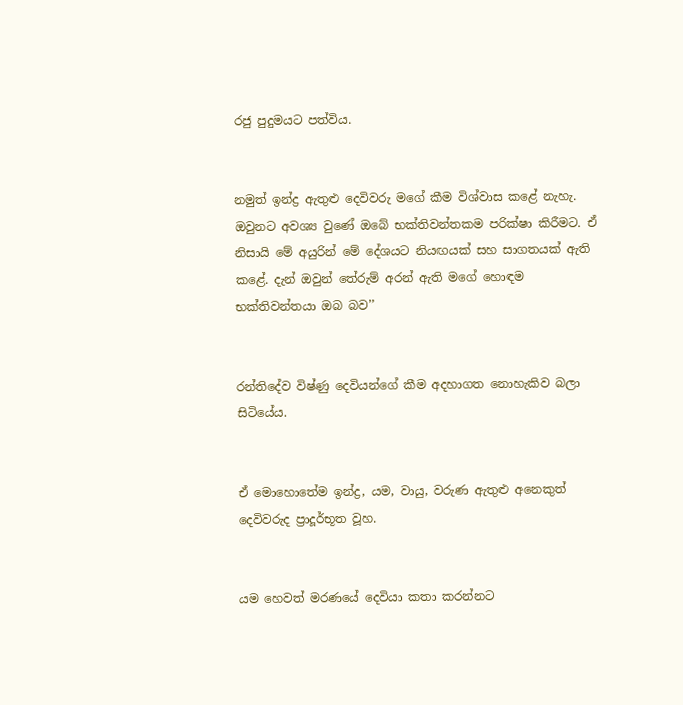රජු පුදුමයට පත්විය.


නමුත් ඉන්ද්‍ර ඇතුළු දෙවිවරු මගේ කීම විශ්වාස කළේ නැහැ. ඔවුනට අවශ්‍ය වුණේ ඔබේ භක්තිවන්තකම පරික්ෂා කිරීමට. ඒ නිසායි මේ අයුරින් මේ දේශයට නියඟයක් සහ සාගතයක් ඇති කළේ. දැන් ඔවුන් තේරුම් අරන් ඇති මගේ හොඳම භක්තිවන්තයා ඔබ බව’’


රන්තිදේව විෂ්ණු දෙවියන්ගේ කීම අදහාගත නොහැකිව බලා සිටියේය.


ඒ මොහොතේම ඉන්ද්‍ර, යම, වායු, වරුණ ඇතුළු අනෙකුත් දෙවිවරුද ප්‍රාදූර්භූත වූහ.


යම හෙවත් මරණයේ දෙවියා කතා කරන්නට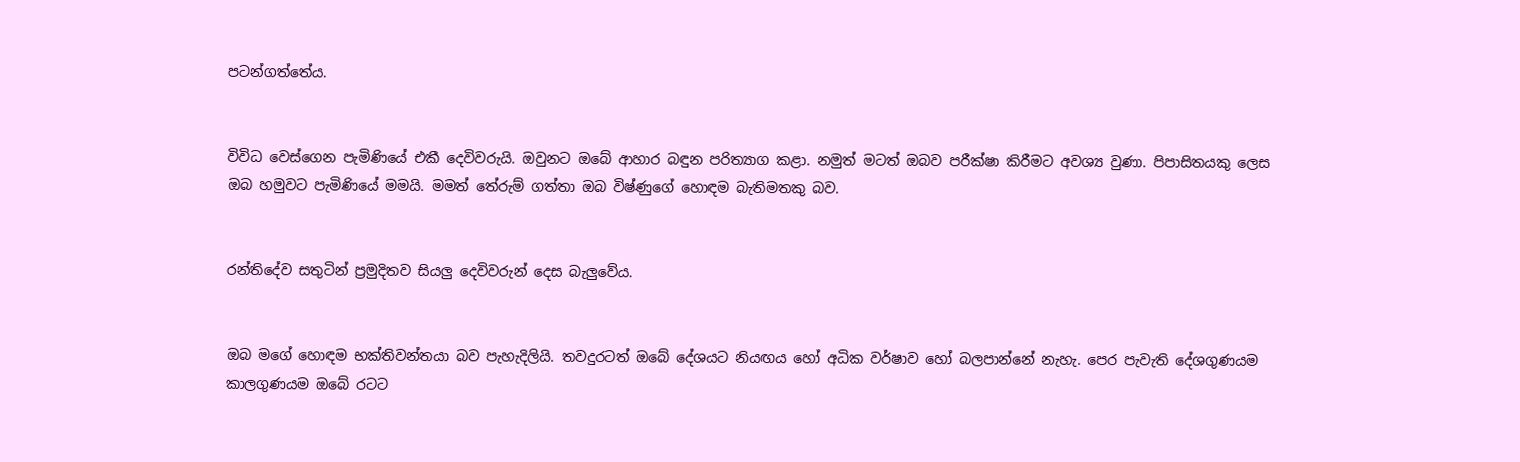පටන්ගත්තේය.


විවිධ වෙස්ගෙන පැමිණියේ එකී දෙවිවරුයි. ඔවුනට ඔබේ ආහාර බඳුන පරිත්‍යාග කළා. නමුත් මටත් ඔබව පරීක්ෂා කිරීමට අවශ්‍ය වුණා. පිපාසිතයකු ලෙස ඔබ හමුවට පැමිණියේ මමයි. මමත් තේරුම් ගත්තා ඔබ විෂ්ණුගේ හොඳම බැතිමතකු බව.


රන්තිදේව සතුටින් ප්‍රමුදිතව සියලු දෙවිවරුන් දෙස බැලුවේය.


ඔබ මගේ හොඳම භක්තිවන්තයා බව පැහැදිලියි. තවදුරටත් ඔබේ දේශයට නියඟය හෝ අධික වර්ෂාව හෝ බලපාන්නේ නැහැ. පෙර පැවැති දේශගුණයම කාලගුණයම ඔබේ රටට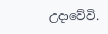උද‌ාවේවි.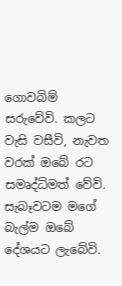ගොවබිම් සරුවේවි. කලට වැසි වසීවි, නැවත වරක් ඔබේ රට සමෘද්ධිමත් වේවි. සැබෑවටම මගේ බැල්ම ඔබේ දේශයට ලැබේවි.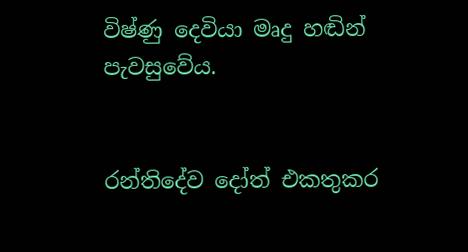විෂ්ණු දෙවියා මෘදු හඬින් පැවසුවේය.


රන්තිදේව දෝත් එකතුකර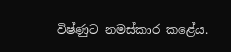විෂ්ණුට නමස්කාර කළේය.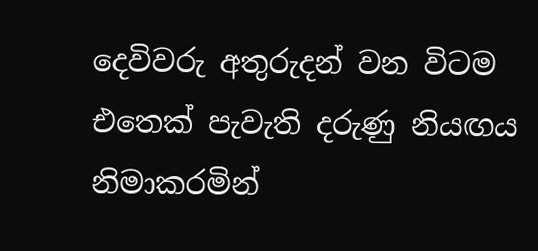දෙවිවරු අතුරුදන් වන විටම එතෙක් පැවැති දරුණු නියඟය නිමාකරමින්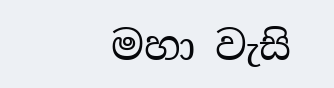මහා වැසි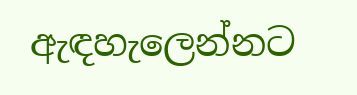ඇඳහැලෙන්නට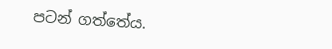පටන් ගත්තේය.